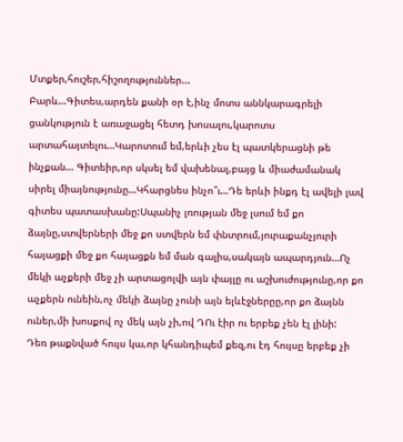Մտքեր,հուշեր,հիշողություններ...
Բարև…Գիտես,արդեն քանի օր է,ինչ մոտս աննկարագրելի ցանկություն է առաջացել հետդ խոսալու,կարոտս արտահայտելու…Կարոտում եմ,երևի չես էլ պատկերացնի թե ինչքան… Գիտեիր,որ սկսել եմ վախենալ,բայց և միաժամանակ սիրել միայնությունը…Կհարցնես ինչո՞ւ…Դե երևի ինքդ էլ ավելի լավ գիտես պատասխանը:Սպանիչ լռության մեջ լսում եմ քո ձայնը,ստվերների մեջ քո ստվերն եմ փնտրում,յուրաքանչյուրի հայացքի մեջ քո հայացքն եմ ման գալիս,սակայն ապարդյուն…Ոչ մեկի աչքերի մեջ չի արտացոլվի այն փայլը ու աշխուժությունը,որ քո աչքերն ունեին,ոչ մեկի ձայնը չունի այն ելևէջներըը,որ քո ձայնն ուներ,մի խոսքով ոչ մեկ այն չի,ով ԴՈւ էիր ու երբեք չեն էլ լինի:
Դեռ թաքնված հույս կա,որ կհանդիպեմ քեզ,ու էդ հույսը երբեք չի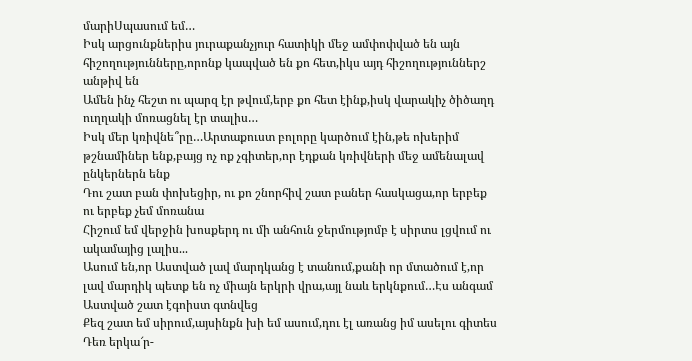մարիՍպասում եմ…
Իսկ արցունքներիս յուրաքանչյուր հատիկի մեջ ամփոփված են այն հիշողությունները,որոնք կապված են քո հետ,իկս այդ հիշողություններշ անթիվ են
Ամեն ինչ հեշտ ու պարզ էր թվում,երբ քո հետ էինք,իսկ վարակիչ ծիծաղդ ուղղակի մոռացնել էր տալիս…
Իսկ մեր կռիվնե՞րը…Արտաքուստ բոլորը կարծում էին,թե ոխերիմ թշնամիներ ենք,բայց ոչ ոք չգիտեր,որ էդքան կռիվների մեջ ամենալավ ընկերներն ենք
Դու շատ բան փոխեցիր, ու քո շնորհիվ շատ բաներ հասկացա,որ երբեք ու երբեք չեմ մոռանա
Հիշում եմ վերջին խոսքերդ ու մի անհուն ջերմությոմբ է սիրտս լցվում ու ակամայից լալիս...
Ասում են,որ Աստված լավ մարդկանց է տանում,քանի որ մտածում է,որ լավ մարդիկ պետք են ոչ միայն երկրի վրա,այլ նաև երկնքում…Էս անգամ Աստված շատ էգոիստ գտնվեց
Քեզ շատ եմ սիրում,այսինքն խի եմ ասում,դու էլ առանց իմ ասելու գիտես
Դեռ երկա՜ր-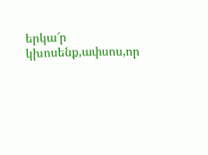երկա՜ր կխոսենք,ափսոս,որ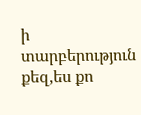ի տարբերություն քեզ,ես քո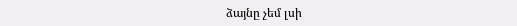ձայնը չեմ լսի